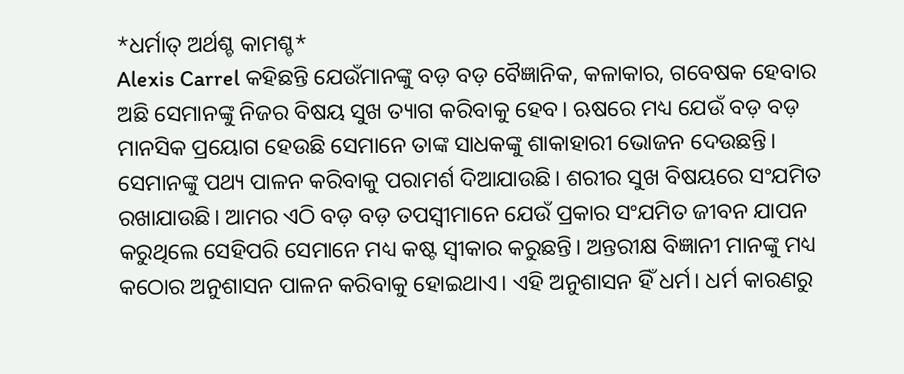*ଧର୍ମାତ୍ ଅର୍ଥଶ୍ଚ କାମଶ୍ଚ*
Alexis Carrel କହିଛନ୍ତି ଯେଉଁମାନଙ୍କୁ ବଡ଼ ବଡ଼ ବୈଜ୍ଞାନିକ, କଳାକାର, ଗବେଷକ ହେବାର ଅଛି ସେମାନଙ୍କୁ ନିଜର ବିଷୟ ସୁଖ ତ୍ୟାଗ କରିବାକୁ ହେବ। ଋଷରେ ମଧ୍ୟ ଯେଉଁ ବଡ଼ ବଡ଼ ମାନସିକ ପ୍ରୟୋଗ ହେଉଛି ସେମାନେ ତାଙ୍କ ସାଧକଙ୍କୁ ଶାକାହାରୀ ଭୋଜନ ଦେଉଛନ୍ତି। ସେମାନଙ୍କୁ ପଥ୍ୟ ପାଳନ କରିବାକୁ ପରାମର୍ଶ ଦିଆଯାଉଛି। ଶରୀର ସୁଖ ବିଷୟରେ ସଂଯମିତ ରଖାଯାଉଛି। ଆମର ଏଠି ବଡ଼ ବଡ଼ ତପସ୍ୱୀମାନେ ଯେଉଁ ପ୍ରକାର ସଂଯମିତ ଜୀବନ ଯାପନ କରୁଥିଲେ ସେହିପରି ସେମାନେ ମଧ୍ୟ କଷ୍ଟ ସ୍ୱୀକାର କରୁଛନ୍ତି। ଅନ୍ତରୀକ୍ଷ ବିଜ୍ଞାନୀ ମାନଙ୍କୁ ମଧ୍ୟ କଠୋର ଅନୁଶାସନ ପାଳନ କରିବାକୁ ହୋଇଥାଏ। ଏହି ଅନୁଶାସନ ହିଁ ଧର୍ମ। ଧର୍ମ କାରଣରୁ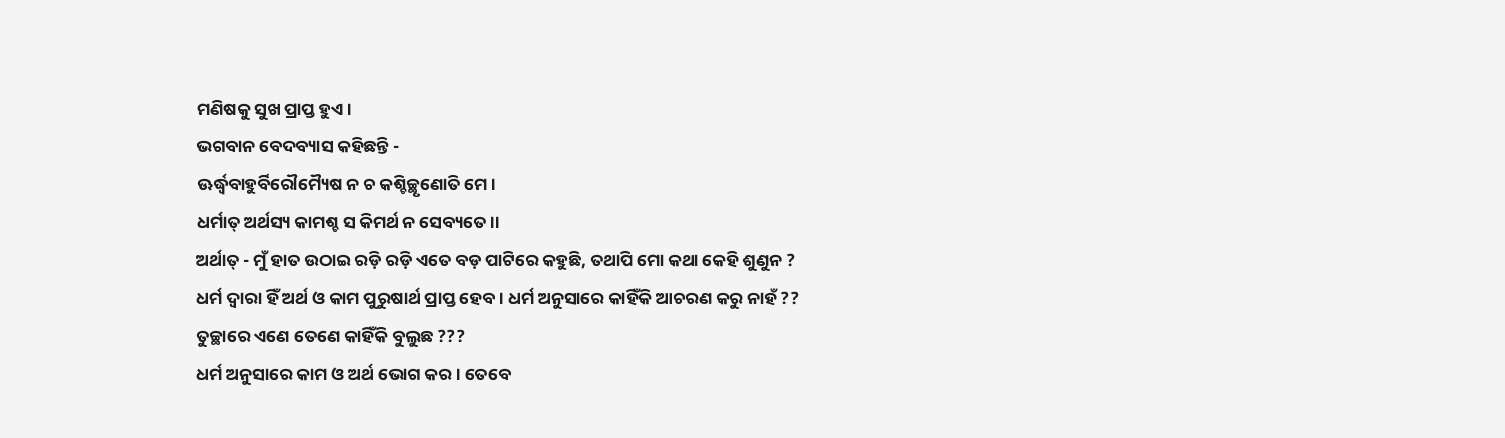ମଣିଷକୁ ସୁଖ ପ୍ରାପ୍ତ ହୁଏ।
ଭଗବାନ ବେଦବ୍ୟାସ କହିଛନ୍ତି -
ଊର୍ଦ୍ଧ୍ଵବାହୁର୍ବିରୌମ୍ୟୈଷ ନ ଚ କଶ୍ଚିଚ୍ଛୃଣୋତି ମେ।
ଧର୍ମାତ୍ ଅର୍ଥସ୍ୟ କାମଶ୍ଚ ସ କିମର୍ଥ ନ ସେବ୍ୟତେ।।
ଅର୍ଥାତ୍ - ମୁଁ ହାତ ଉଠାଇ ରଡ଼ି ରଡ଼ି ଏତେ ବଡ଼ ପାଟିରେ କହୁଛି, ତଥାପି ମୋ କଥା କେହି ଶୁଣୁନ ?
ଧର୍ମ ଦ୍ୱାରା ହିଁ ଅର୍ଥ ଓ କାମ ପୁରୁଷାର୍ଥ ପ୍ରାପ୍ତ ହେବ। ଧର୍ମ ଅନୁସାରେ କାହିଁକି ଆଚରଣ କରୁ ନାହଁ ??
ତୁଚ୍ଛାରେ ଏଣେ ତେଣେ କାହିଁକି ବୁଲୁଛ ???
ଧର୍ମ ଅନୁସାରେ କାମ ଓ ଅର୍ଥ ଭୋଗ କର। ତେବେ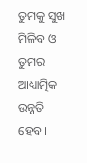ତୁମକୁ ସୁଖ ମିଳିବ ଓ ତୁମର ଆଧ୍ୟାତ୍ମିକ ଉନ୍ନତି ହେବ।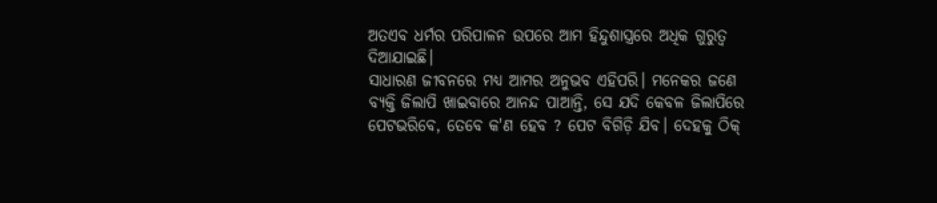ଅତଏବ ଧର୍ମର ପରିପାଳନ ଉପରେ ଆମ ହିନ୍ଦୁଶାସ୍ତ୍ରରେ ଅଧିକ ଗୁରୁତ୍ୱ ଦିଆଯାଇଛି।
ସାଧାରଣ ଜୀବନରେ ମଧ୍ୟ ଆମର ଅନୁଭବ ଏହିପରି। ମନେକର ଜଣେ ବ୍ୟକ୍ତି ଜିଲାପି ଖାଇବାରେ ଆନନ୍ଦ ପାଆନ୍ତି, ସେ ଯଦି କେବଳ ଜିଲାପିରେ ପେଟଭରିବେ, ତେବେ କ'ଣ ହେବ ? ପେଟ ବିଗିଡ଼ି ଯିବ। ଦେହକୁ ଠିକ୍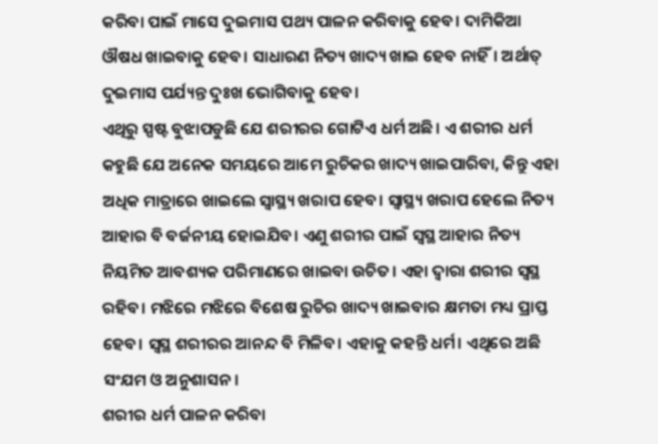କରିବା ପାଇଁ ମାସେ ଦୁଇମାସ ପଥ୍ୟ ପାଳନ କରିବାକୁ ହେବ। ଦାମିକିଆ ଔଷଧ ଖାଇବାକୁ ହେବ। ସାଧାରଣ ନିତ୍ୟ ଖାଦ୍ୟ ଖାଇ ହେବ ନାହିଁ। ଅର୍ଥାତ୍ ଦୁଇମାସ ପର୍ଯ୍ୟନ୍ତ ଦୁଃଖ ଭୋଗିବାକୁ ହେବ।
ଏଥିରୁ ସ୍ପଷ୍ଟ ବୁଝାପଡୁଛି ଯେ ଶରୀରର ଗୋଟିଏ ଧର୍ମ ଅଛି। ଏ ଶରୀର ଧର୍ମ କହୁଛି ଯେ ଅନେକ ସମୟରେ ଆମେ ରୁଚିକର ଖାଦ୍ୟ ଖାଇପାରିବା, କିନ୍ତୁ ଏହା ଅଧିକ ମାତ୍ରାରେ ଖାଇଲେ ସ୍ୱାସ୍ଥ୍ୟ ଖରାପ ହେବ। ସ୍ୱାସ୍ଥ୍ୟ ଖରାପ ହେଲେ ନିତ୍ୟ ଆହାର ବି ବର୍ଜନୀୟ ହୋଇଯିବ। ଏଣୁ ଶରୀର ପାଇଁ ସ୍ୱସ୍ଥ ଆହାର ନିତ୍ୟ ନିୟମିତ ଆବଶ୍ୟକ ପରିମାଣରେ ଖାଇବା ଉଚିତ। ଏହା ଦ୍ୱାରା ଶରୀର ସ୍ଵସ୍ଥ ରହିବ। ମଝିରେ ମଝିରେ ବିଶେଷ ରୁଚିର ଖାଦ୍ୟ ଖାଇବାର କ୍ଷମତା ମଧ୍ୟ ପ୍ରାପ୍ତ ହେବ। ସ୍ଵସ୍ଥ ଶରୀରର ଆନନ୍ଦ ବି ମିଳିବ। ଏହାକୁ କହନ୍ତି ଧର୍ମ। ଏଥିରେ ଅଛି ସଂଯମ ଓ ଅନୁଶାସନ।
ଶରୀର ଧର୍ମ ପାଳନ କରିବା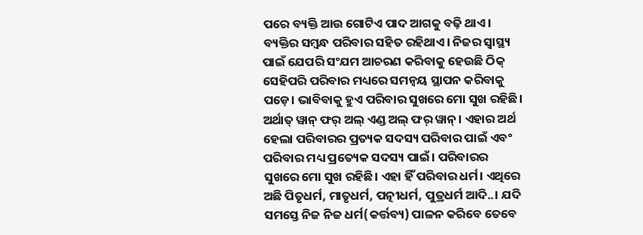ପରେ ବ୍ୟକ୍ତି ଆଉ ଗୋଟିଏ ପାଦ ଆଗକୁ ବଢ଼ି ଥାଏ। ବ୍ୟକ୍ତିର ସମ୍ବନ୍ଧ ପରିବାର ସହିତ ରହିଥାଏ। ନିଜର ସ୍ୱାସ୍ଥ୍ୟ ପାଇଁ ଯେପରି ସଂଯମ ଆଚରଣ କରିବାକୁ ହେଉଛି ଠିକ୍ ସେହିପରି ପରିବାର ମଧ୍ୟରେ ସମନ୍ୱୟ ସ୍ଥାପନ କରିବାକୁ ପଡ଼େ। ଭାବିବାକୁ ହୁଏ ପରିବାର ସୁଖରେ ମୋ ସୁଖ ରହିଛି। ଅର୍ଥାତ୍ ୱାନ୍ ଫର୍ ଅଲ୍ ଏଣ୍ଡ ଅଲ୍ ଫର୍ ୱାନ୍। ଏହାର ଅର୍ଥ ହେଲା ପରିବାରର ପ୍ରତ୍ୟକ ସଦସ୍ୟ ପରିବାର ପାଇଁ ଏବଂ ପରିବାର ମଧ୍ୟ ପ୍ରତ୍ୟେକ ସଦସ୍ୟ ପାଇଁ। ପରିବାରର ସୁଖରେ ମୋ ସୁଖ ରହିଛି। ଏହା ହିଁ ପରିବାର ଧର୍ମ। ଏଥିରେ ଅଛି ପିତୃଧର୍ମ, ମାତୃଧର୍ମ, ପତ୍ନୀଧର୍ମ, ପୁତ୍ରଧର୍ମ ଆଦି..। ଯଦି ସମସ୍ତେ ନିଜ ନିଜ ଧର୍ମ(କର୍ତ୍ତବ୍ୟ) ପାଳନ କରିବେ ତେବେ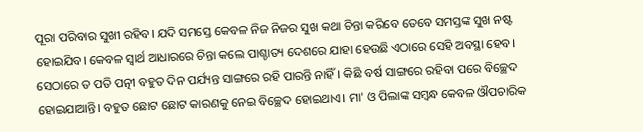ପୂରା ପରିବାର ସୁଖୀ ରହିବ। ଯଦି ସମସ୍ତେ କେବଳ ନିଜ ନିଜର ସୁଖ କଥା ଚିନ୍ତା କରିବେ ତେବେ ସମସ୍ତଙ୍କ ସୁଖ ନଷ୍ଟ ହୋଇଯିବ। କେବଳ ସ୍ୱାର୍ଥ ଆଧାରରେ ଚିନ୍ତା କଲେ ପାଶ୍ଚାତ୍ୟ ଦେଶରେ ଯାହା ହେଉଛି ଏଠାରେ ସେହି ଅବସ୍ଥା ହେବ। ସେଠାରେ ତ ପତି ପତ୍ନୀ ବହୁତ ଦିନ ପର୍ଯ୍ୟନ୍ତ ସାଙ୍ଗରେ ରହି ପାରନ୍ତି ନାହିଁ। କିଛି ବର୍ଷ ସାଙ୍ଗରେ ରହିବା ପରେ ବିଚ୍ଛେଦ ହୋଇଯାଆନ୍ତି। ବହୁତ ଛୋଟ ଛୋଟ କାରଣକୁ ନେଇ ବିଚ୍ଛେଦ ହୋଇଥାଏ। ମା' ଓ ପିଲାଙ୍କ ସମ୍ବନ୍ଧ କେବଳ ଔପଚାରିକ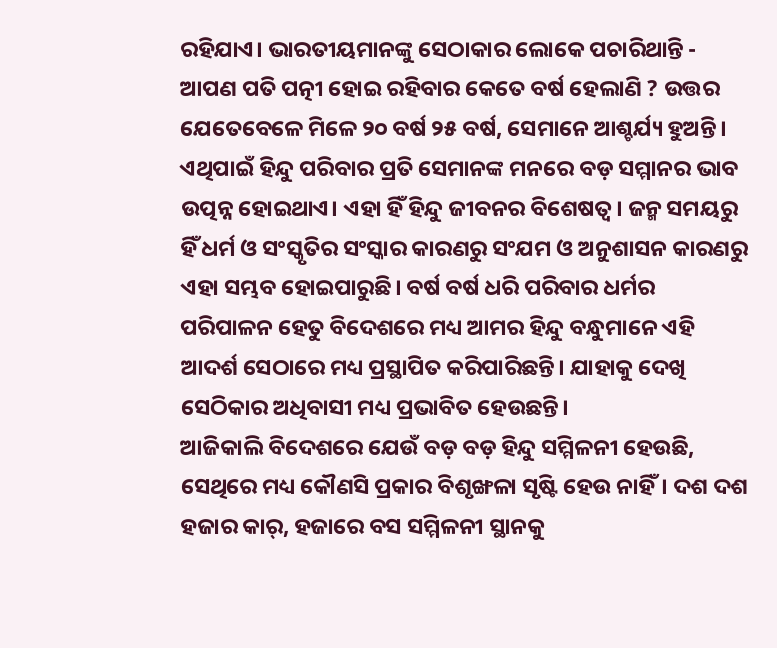ରହିଯାଏ। ଭାରତୀୟମାନଙ୍କୁ ସେଠାକାର ଲୋକେ ପଚାରିଥାନ୍ତି - ଆପଣ ପତି ପତ୍ନୀ ହୋଇ ରହିବାର କେତେ ବର୍ଷ ହେଲାଣି ? ଉତ୍ତର ଯେତେବେଳେ ମିଳେ ୨୦ ବର୍ଷ ୨୫ ବର୍ଷ, ସେମାନେ ଆଶ୍ଚର୍ଯ୍ୟ ହୁଅନ୍ତି। ଏଥିପାଇଁ ହିନ୍ଦୁ ପରିବାର ପ୍ରତି ସେମାନଙ୍କ ମନରେ ବଡ଼ ସମ୍ମାନର ଭାବ ଉତ୍ପନ୍ନ ହୋଇଥାଏ। ଏହା ହିଁ ହିନ୍ଦୁ ଜୀବନର ବିଶେଷତ୍ୱ। ଜନ୍ମ ସମୟରୁ ହିଁ ଧର୍ମ ଓ ସଂସ୍କୃତିର ସଂସ୍କାର କାରଣରୁ ସଂଯମ ଓ ଅନୁଶାସନ କାରଣରୁ ଏହା ସମ୍ଭବ ହୋଇପାରୁଛି। ବର୍ଷ ବର୍ଷ ଧରି ପରିବାର ଧର୍ମର ପରିପାଳନ ହେତୁ ବିଦେଶରେ ମଧ୍ୟ ଆମର ହିନ୍ଦୁ ବନ୍ଧୁମାନେ ଏହି ଆଦର୍ଶ ସେଠାରେ ମଧ୍ୟ ପ୍ରସ୍ଥାପିତ କରିପାରିଛନ୍ତି। ଯାହାକୁ ଦେଖି ସେଠିକାର ଅଧିବାସୀ ମଧ୍ୟ ପ୍ରଭାବିତ ହେଉଛନ୍ତି।
ଆଜିକାଲି ବିଦେଶରେ ଯେଉଁ ବଡ଼ ବଡ଼ ହିନ୍ଦୁ ସମ୍ମିଳନୀ ହେଉଛି, ସେଥିରେ ମଧ୍ୟ କୌଣସି ପ୍ରକାର ବିଶୃଙ୍ଖଳା ସୃଷ୍ଟି ହେଉ ନାହିଁ। ଦଶ ଦଶ ହଜାର କାର୍, ହଜାରେ ବସ ସମ୍ମିଳନୀ ସ୍ଥାନକୁ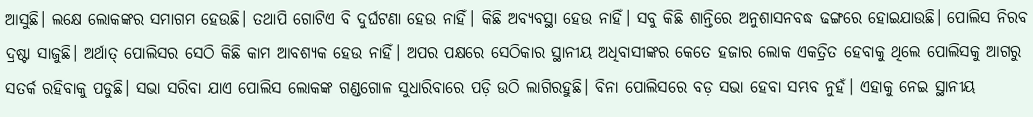ଆସୁଛି। ଲକ୍ଷେ ଲୋକଙ୍କର ସମାଗମ ହେଉଛି। ତଥାପି ଗୋଟିଏ ବି ଦୁର୍ଘଟଣା ହେଉ ନାହିଁ। କିଛି ଅବ୍ୟବସ୍ଥା ହେଉ ନାହିଁ। ସବୁ କିଛି ଶାନ୍ତିରେ ଅନୁଶାସନବଦ୍ଧ ଢଙ୍ଗରେ ହୋଇଯାଉଛି। ପୋଲିସ ନିରବ ଦ୍ରଷ୍ଟା ସାଜୁଛି। ଅର୍ଥାତ୍ ପୋଲିସର ସେଠି କିଛି କାମ ଆବଶ୍ୟକ ହେଉ ନାହିଁ। ଅପର ପକ୍ଷରେ ସେଠିକାର ସ୍ଥାନୀୟ ଅଧିବାସୀଙ୍କର କେତେ ହଜାର ଲୋକ ଏକତ୍ରିତ ହେବାକୁ ଥିଲେ ପୋଲିସକୁ ଆଗରୁ ସତର୍କ ରହିବାକୁ ପଡୁଛି। ସଭା ସରିବା ଯାଏ ପୋଲିସ ଲୋକଙ୍କ ଗଣ୍ଡଗୋଳ ସୁଧାରିବାରେ ପଡ଼ି ଉଠି ଲାଗିରହୁଛି। ବିନା ପୋଲିସରେ ବଡ଼ ସଭା ହେବା ସମ୍ଭବ ନୁହଁ। ଏହାକୁ ନେଇ ସ୍ଥାନୀୟ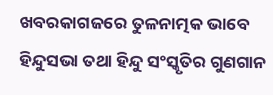ଖବରକାଗଜରେ ତୁଳନାତ୍ମକ ଭାବେ ହିନ୍ଦୁସଭା ତଥା ହିନ୍ଦୁ ସଂସ୍କୃତିର ଗୁଣଗାନ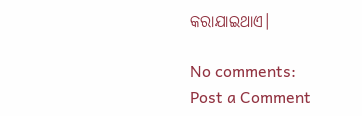କରାଯାଇଥାଏ।

No comments:
Post a Comment